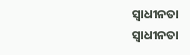ସ୍ୱାଧୀନତା
ସ୍ୱାଧୀନତା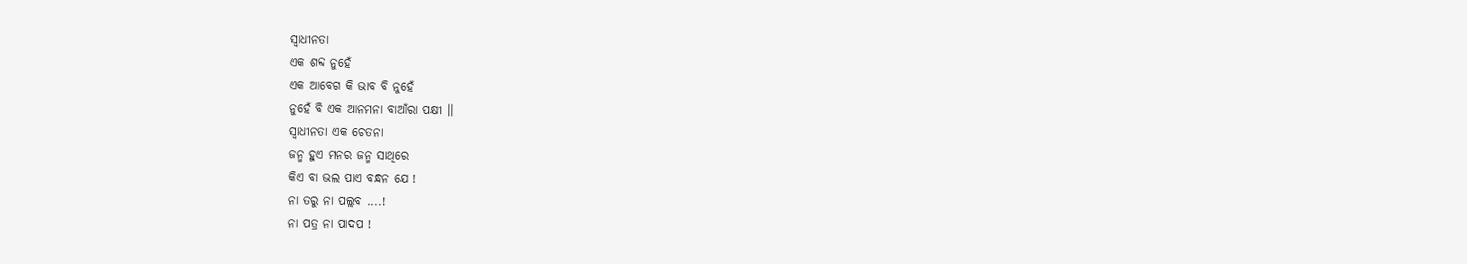ସ୍ୱାଧୀନତା
ଏକ ଶବ୍ଦ ନୁହେଁ
ଏକ ଆବେଗ କି ଭାବ ବି ନୁହେଁ
ନୁହେଁ ବି ଏକ ଆନମନା ବାଆଁରା ପକ୍ଷୀ ।।
ସ୍ୱାଧୀନତା ଏକ ଚେତନା
ଜନ୍ମ ହୁଏ ମନର ଜନ୍ମ ସାଥିରେ
କିଏ ବା ଭଲ ପାଏ ବନ୍ଧନ ଯେ !
ନା ତରୁ ନା ପଲ୍ଲବ ....!
ନା ପତ୍ର ନା ପାଦପ !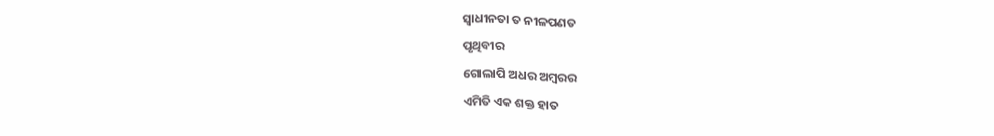ସ୍ୱାଧୀନତା ତ ନୀଳପଣତ
ପୃଥିବୀର
ଗୋଲାପି ଅଧର ଅମ୍ବରର
ଏମିତି ଏକ ଶକ୍ତ ହାତ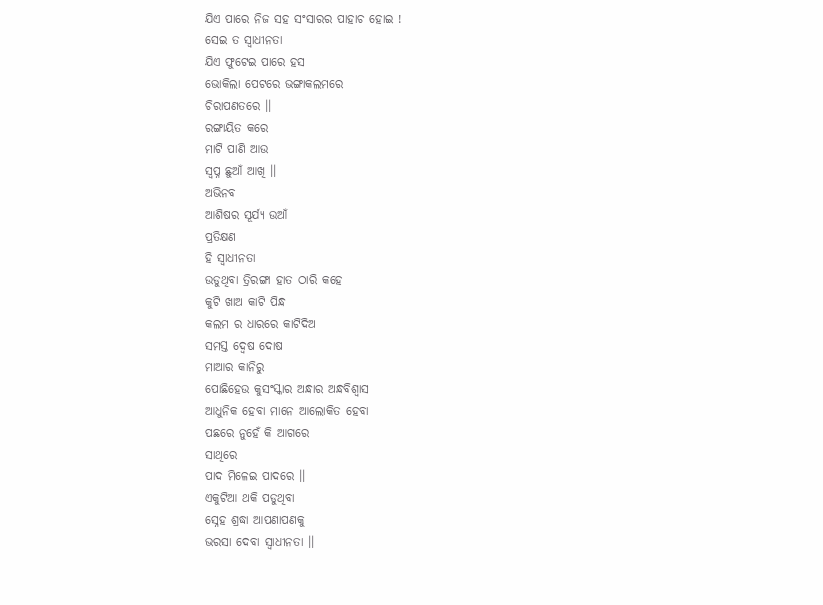ଯିଏ ପାରେ ନିଜ ସହ ସଂସାରର ପାହାଚ ହୋଇ !
ସେଇ ତ ସ୍ୱାଧୀନତା
ଯିଏ ଫୁଟେଇ ପାରେ ହସ
ଭୋକିଲା ପେଟରେ ଭଙ୍ଗାକଲମରେ
ଚିରାପଣତରେ ।।
ରଙ୍ଗାୟିତ କରେ
ମାଟି ପାଣି ଆଉ
ସ୍ୱପ୍ନ ଛୁଆଁ ଆଖି ।।
ଅଭିନବ
ଆଶିଷର ସୂର୍ଯ୍ୟ ଉଆଁ
ପ୍ରତିକ୍ଷଣ
ହି ସ୍ୱାଧୀନତା
ଉଡୁଥିବା ତ୍ରିରଙ୍ଗା ହାତ ଠାରି କହେ
କୁଟି ଖାଅ କାଟି ପିନ୍ଧ
କଲମ ର ଧାରରେ କାଟିଦିଅ
ସମସ୍ତ ଦ୍ୱେଷ ଦୋଷ
ମାଆର କାନିରୁ
ପୋଛିହେଉ କୁସଂସ୍କାର ଅନ୍ଧାର ଅନ୍ଧବିଶ୍ୱାସ
ଆଧୁନିକ ହେବା ମାନେ ଆଲୋକିତ ହେବା
ପଛରେ ନୁହେଁ କି ଆଗରେ
ସାଥିରେ
ପାଦ ମିଳେଇ ପାଦରେ ।।
ଏକୁଟିଆ ଥକି ପଡୁଥିବା
ସ୍ନେହ ଶ୍ରଦ୍ଧା ଆପଣାପଣକୁ
ଭରସା ଦେବା ସ୍ୱାଧୀନତା ।।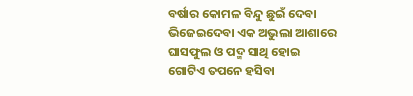ବର୍ଷାର କୋମଳ ବିନ୍ଦୁ ଛୁଇଁ ଦେବା
ଭିଜେଇଦେବା ଏକ ଅଭୁଲା ଆଶାରେ
ଘାସଫୁଲ ଓ ପଦ୍ମ ସାଥି ହୋଇ
ଗୋଟିଏ ତପନେ ହସିବା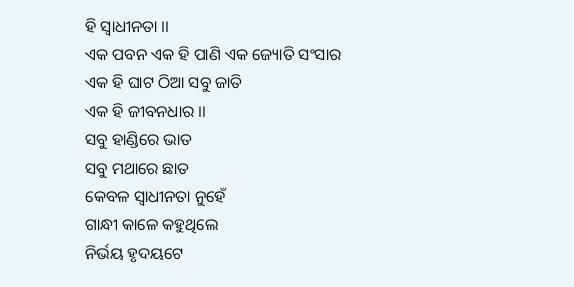ହି ସ୍ୱାଧୀନତା ।।
ଏକ ପବନ ଏକ ହି ପାଣି ଏକ ଜ୍ୟୋତି ସଂସାର
ଏକ ହି ଘାଟ ଠିଆ ସବୁ ଜାତି
ଏକ ହି ଜୀବନଧାର ।।
ସବୁ ହାଣ୍ଡିରେ ଭାତ
ସବୁ ମଥାରେ ଛାତ
କେବଳ ସ୍ୱାଧୀନତା ନୁହେଁ
ଗାନ୍ଧୀ କାଳେ କହୁଥିଲେ
ନିର୍ଭୟ ହୃଦୟଟେ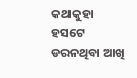କଥାକୁହା ହସଟେ
ଡରନଥିବା ଆଖି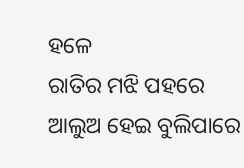ହଳେ
ରାତିର ମଝି ପହରେ
ଆଲୁଅ ହେଇ ବୁଲିପାରେ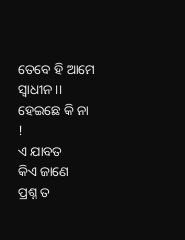ତେବେ ହି ଆମେ ସ୍ୱାଧୀନ ।।
ହେଇଛେ କି ନା !
ଏ ଯାବତ
କିଏ ଜାଣେ
ପ୍ରଶ୍ନ ତ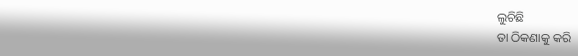ଲୁଚିଛି
ତା ଠିକଣାକୁ କରି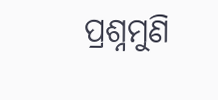ପ୍ରଶ୍ନମୁଣି